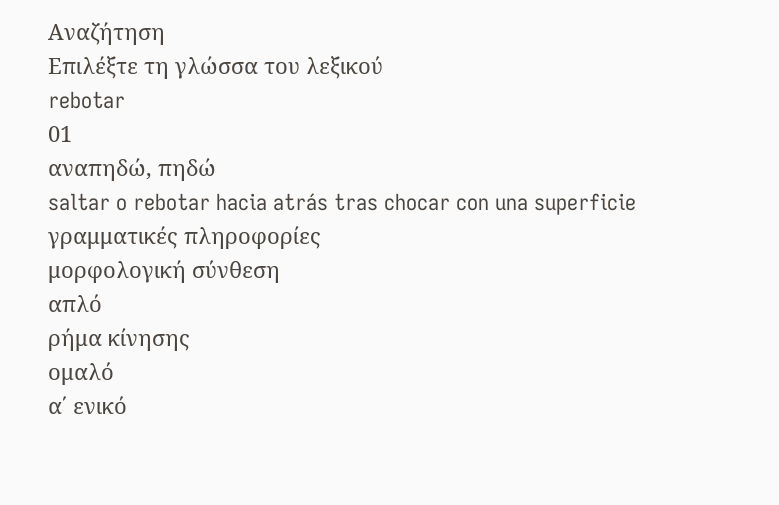Αναζήτηση
Επιλέξτε τη γλώσσα του λεξικού
rebotar
01
αναπηδώ, πηδώ
saltar o rebotar hacia atrás tras chocar con una superficie
γραμματικές πληροφορίες
μορφολογική σύνθεση
απλό
ρήμα κίνησης
ομαλό
α΄ ενικό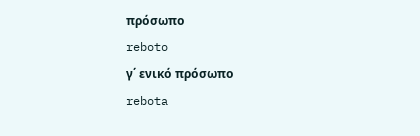πρόσωπο
reboto
γ΄ ενικό πρόσωπο
rebota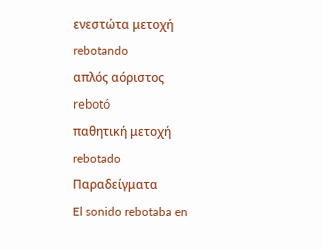ενεστώτα μετοχή
rebotando
απλός αόριστος
rebotó
παθητική μετοχή
rebotado
Παραδείγματα
El sonido rebotaba en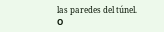las paredes del túnel.
Ο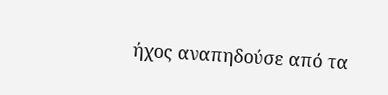ήχος αναπηδούσε από τα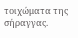τοιχώματα της σήραγγας.